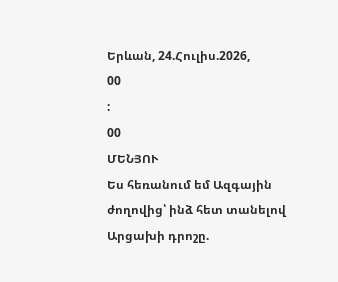Երևան, 24.Հուլիս.2026,
00
:
00
ՄԵՆՅՈՒ
Ես հեռանում եմ Ազգային ժողովից՝ ինձ հետ տանելով Արցախի դրոշը.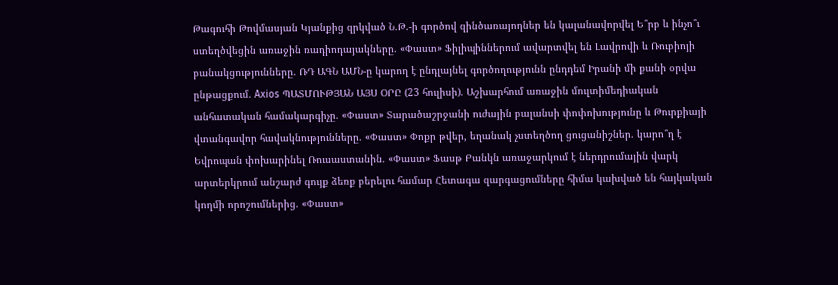Թագուհի Թովմասյան Կյանքից զրկված Ն.Թ.-ի գործով զինծառայողներ են կալանավորվել Ե՞րբ և ինչո՞ւ ստեղծվեցին առաջին ռադիոդայակները. «Փաստ» Ֆիլիպիններում ավարտվել են Լավրովի և Ռուբիոյի բանակցությունները. ՌԴ ԱԳՆ ԱՄՆ-ը կարող է ընդլայնել գործողությունն ընդդեմ Իրանի մի քանի օրվա ընթացքում. Axios ՊԱՏՄՈՒԹՅԱՆ ԱՅՍ ՕՐԸ (23 հուլիսի). Աշխարհում առաջին մուլտիմեդիական անհատական համակարգիչը. «Փաստ» Տարածաշրջանի ուժային բալանսի փոփոխությունը և Թուրքիայի վտանգավոր հավակնությունները. «Փաստ» Փոքր թվեր, եղանակ չստեղծող ցուցանիշներ. կարո՞ղ է Եվրոպան փոխարինել Ռուսաստանին. «Փաստ» Ֆասթ Բանկն առաջարկում է ներդրումային վարկ արտերկրում անշարժ գույք ձեռք բերելու համար Հետագա զարգացումները հիմա կախված են հայկական կողմի որոշումներից. «Փաստ»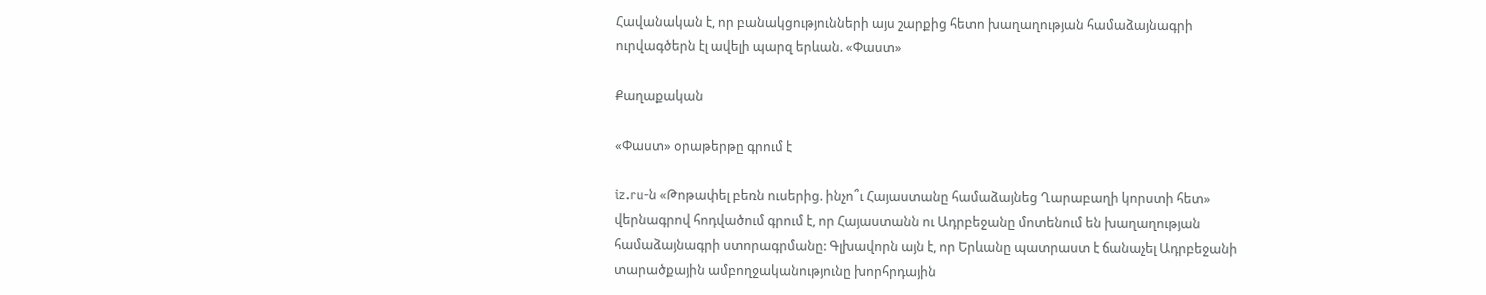Հավանական է, որ բանակցությունների այս շարքից հետո խաղաղության համաձայնագրի ուրվագծերն էլ ավելի պարզ երևան. «Փաստ»

Քաղաքական

«Փաստ» օրաթերթը գրում է

iz.ru-ն «Թոթափել բեռն ուսերից. ինչո՞ւ Հայաստանը համաձայնեց Ղարաբաղի կորստի հետ» վերնագրով հոդվածում գրում է, որ Հայաստանն ու Ադրբեջանը մոտենում են խաղաղության համաձայնագրի ստորագրմանը: Գլխավորն այն է, որ Երևանը պատրաստ է ճանաչել Ադրբեջանի տարածքային ամբողջականությունը խորհրդային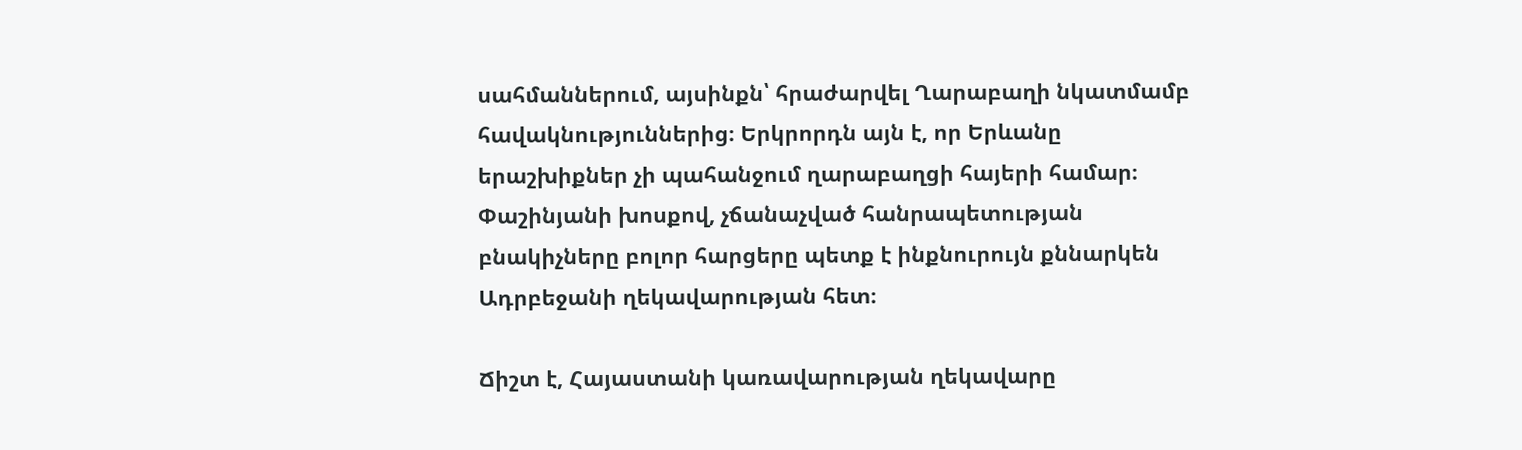սահմաններում, այսինքն՝ հրաժարվել Ղարաբաղի նկատմամբ հավակնություններից։ Երկրորդն այն է, որ Երևանը երաշխիքներ չի պահանջում ղարաբաղցի հայերի համար։ Փաշինյանի խոսքով, չճանաչված հանրապետության բնակիչները բոլոր հարցերը պետք է ինքնուրույն քննարկեն Ադրբեջանի ղեկավարության հետ։

Ճիշտ է, Հայաստանի կառավարության ղեկավարը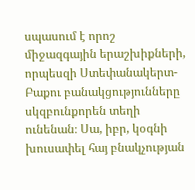սպասում է որոշ միջազգային երաշխիքների, որպեսզի Ստեփանակերտ-Բաքու բանակցությունները սկզբունքորեն տեղի ունենան։ Սա, իբր, կօգնի խուսափել հայ բնակչության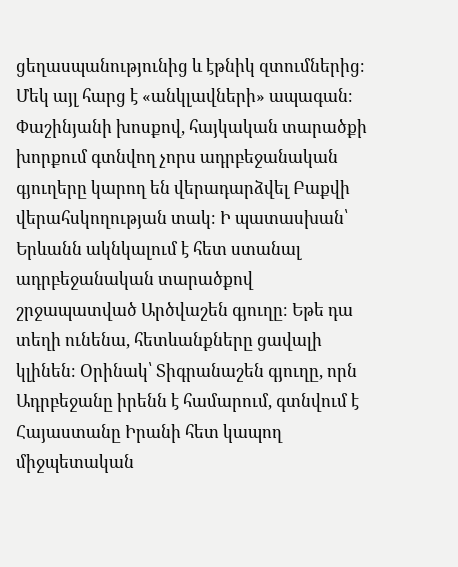ցեղասպանությունից և էթնիկ զտումներից։ Մեկ այլ հարց է «անկլավների» ապագան։ Փաշինյանի խոսքով, հայկական տարածքի խորքում գտնվող չորս ադրբեջանական գյուղերը կարող են վերադարձվել Բաքվի վերահսկողության տակ։ Ի պատասխան՝ Երևանն ակնկալում է հետ ստանալ ադրբեջանական տարածքով շրջապատված Արծվաշեն գյուղը։ Եթե դա տեղի ունենա, հետևանքները ցավալի կլինեն։ Օրինակ՝ Տիգրանաշեն գյուղը, որն Ադրբեջանը իրենն է համարում, գտնվում է Հայաստանը Իրանի հետ կապող միջպետական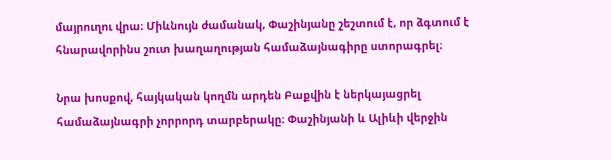մայրուղու վրա։ Միևնույն ժամանակ, Փաշինյանը շեշտում է, որ ձգտում է հնարավորինս շուտ խաղաղության համաձայնագիրը ստորագրել։

Նրա խոսքով, հայկական կողմն արդեն Բաքվին է ներկայացրել համաձայնագրի չորրորդ տարբերակը։ Փաշինյանի և Ալիևի վերջին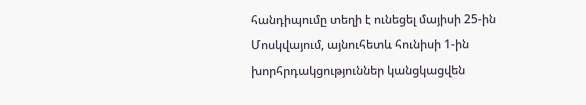հանդիպումը տեղի է ունեցել մայիսի 25-ին Մոսկվայում, այնուհետև հունիսի 1-ին խորհրդակցություններ կանցկացվեն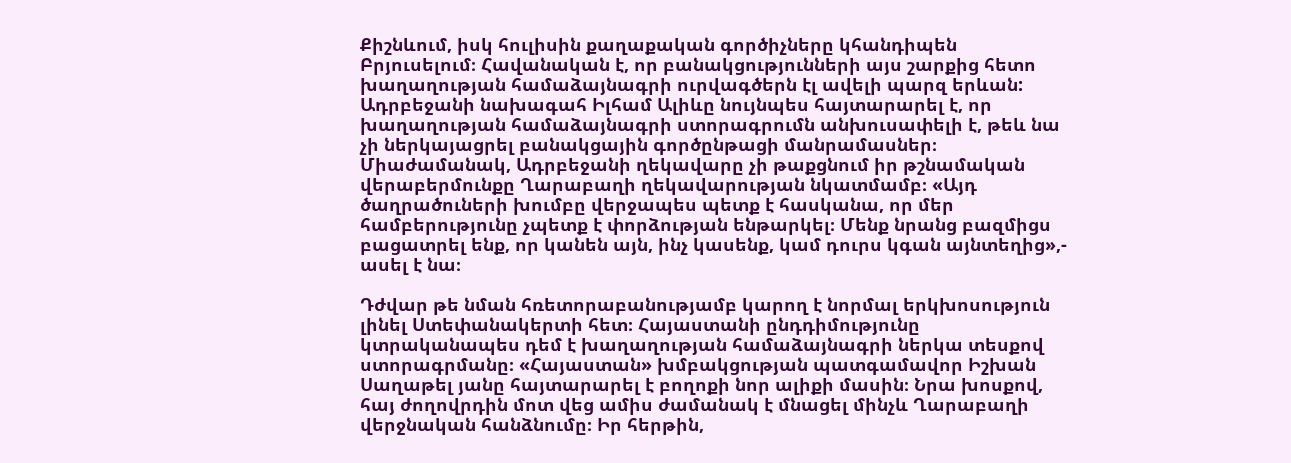Քիշնևում, իսկ հուլիսին քաղաքական գործիչները կհանդիպեն Բրյուսելում։ Հավանական է, որ բանակցությունների այս շարքից հետո խաղաղության համաձայնագրի ուրվագծերն էլ ավելի պարզ երևան: Ադրբեջանի նախագահ Իլհամ Ալիևը նույնպես հայտարարել է, որ խաղաղության համաձայնագրի ստորագրումն անխուսափելի է, թեև նա չի ներկայացրել բանակցային գործընթացի մանրամասներ։ Միաժամանակ, Ադրբեջանի ղեկավարը չի թաքցնում իր թշնամական վերաբերմունքը Ղարաբաղի ղեկավարության նկատմամբ։ «Այդ ծաղրածուների խումբը վերջապես պետք է հասկանա, որ մեր համբերությունը չպետք է փորձության ենթարկել։ Մենք նրանց բազմիցս բացատրել ենք, որ կանեն այն, ինչ կասենք, կամ դուրս կգան այնտեղից»,- ասել է նա։

Դժվար թե նման հռետորաբանությամբ կարող է նորմալ երկխոսություն լինել Ստեփանակերտի հետ։ Հայաստանի ընդդիմությունը կտրականապես դեմ է խաղաղության համաձայնագրի ներկա տեսքով ստորագրմանը։ «Հայաստան» խմբակցության պատգամավոր Իշխան Սաղաթել յանը հայտարարել է բողոքի նոր ալիքի մասին։ Նրա խոսքով, հայ ժողովրդին մոտ վեց ամիս ժամանակ է մնացել մինչև Ղարաբաղի վերջնական հանձնումը։ Իր հերթին,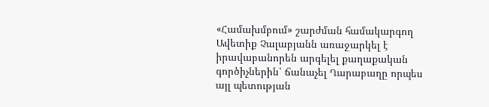«Համախմբում» շարժման համակարգող Ավետիք Չալաբյանն առաջարկել է իրավաբանորեն արգելել քաղաքական գործիչներին՝ ճանաչել Ղարաբաղը որպես այլ պետության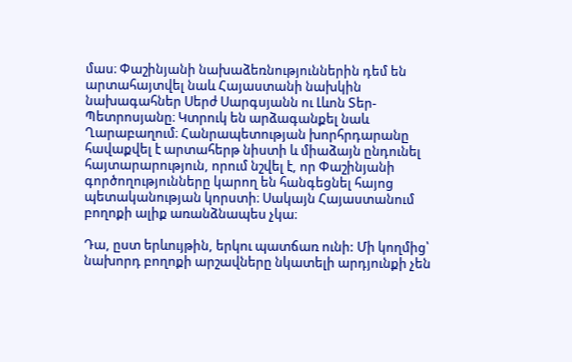մաս։ Փաշինյանի նախաձեռնություններին դեմ են արտահայտվել նաև Հայաստանի նախկին նախագահներ Սերժ Սարգսյանն ու Լևոն Տեր-Պետրոսյանը։ Կտրուկ են արձագանքել նաև Ղարաբաղում։ Հանրապետության խորհրդարանը հավաքվել է արտահերթ նիստի և միաձայն ընդունել հայտարարություն, որում նշվել է, որ Փաշինյանի գործողությունները կարող են հանգեցնել հայոց պետականության կորստի։ Սակայն Հայաստանում բողոքի ալիք առանձնապես չկա։

Դա, ըստ երևույթին, երկու պատճառ ունի: Մի կողմից՝ նախորդ բողոքի արշավները նկատելի արդյունքի չեն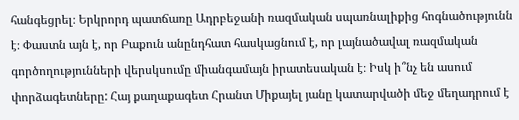հանգեցրել։ Երկրորդ պատճառը Ադրբեջանի ռազմական սպառնալիքից հոգնածությունն է։ Փաստն այն է, որ Բաքուն անընդհատ հասկացնում է, որ լայնածավալ ռազմական գործողությունների վերսկսումը միանգամայն իրատեսական է։ Իսկ ի՞նչ են ասում փորձագետները: Հայ քաղաքագետ Հրանտ Միքայել յանը կատարվածի մեջ մեղադրում է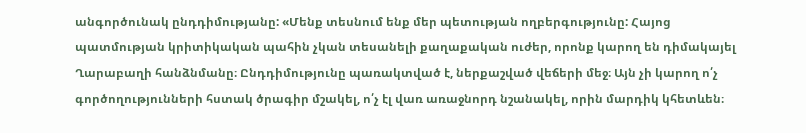անգործունակ ընդդիմությանը: «Մենք տեսնում ենք մեր պետության ողբերգությունը: Հայոց պատմության կրիտիկական պահին չկան տեսանելի քաղաքական ուժեր, որոնք կարող են դիմակայել Ղարաբաղի հանձնմանը։ Ընդդիմությունը պառակտված է, ներքաշված վեճերի մեջ։ Այն չի կարող ո՛չ գործողությունների հստակ ծրագիր մշակել, ո՛չ էլ վառ առաջնորդ նշանակել, որին մարդիկ կհետևեն։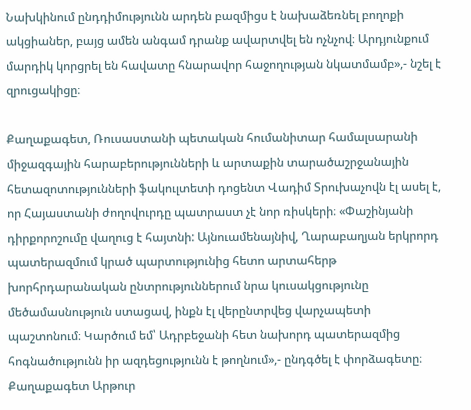Նախկինում ընդդիմությունն արդեն բազմիցս է նախաձեռնել բողոքի ակցիաներ, բայց ամեն անգամ դրանք ավարտվել են ոչնչով։ Արդյունքում մարդիկ կորցրել են հավատը հնարավոր հաջողության նկատմամբ»,- նշել է զրուցակիցը։

Քաղաքագետ, Ռուսաստանի պետական հումանիտար համալսարանի միջազգային հարաբերությունների և արտաքին տարածաշրջանային հետազոտությունների ֆակուլտետի դոցենտ Վադիմ Տրուխաչովն էլ ասել է, որ Հայաստանի ժողովուրդը պատրաստ չէ նոր ռիսկերի։ «Փաշինյանի դիրքորոշումը վաղուց է հայտնի: Այնուամենայնիվ, Ղարաբաղյան երկրորդ պատերազմում կրած պարտությունից հետո արտահերթ խորհրդարանական ընտրություններում նրա կուսակցությունը մեծամասնություն ստացավ, ինքն էլ վերընտրվեց վարչապետի պաշտոնում։ Կարծում եմ՝ Ադրբեջանի հետ նախորդ պատերազմից հոգնածությունն իր ազդեցությունն է թողնում»,- ընդգծել է փորձագետը։ Քաղաքագետ Արթուր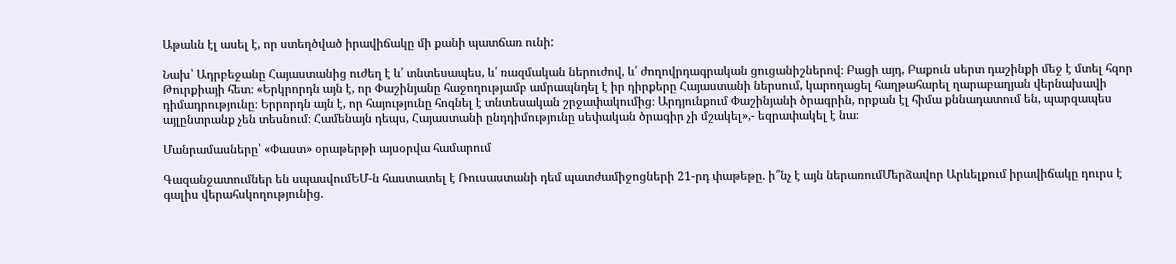Աթաևն էլ ասել է, որ ստեղծված իրավիճակը մի քանի պատճառ ունի:

Նախ՝ Ադրբեջանը Հայաստանից ուժեղ է և՛ տնտեսապես, և՛ ռազմական ներուժով, և՛ ժողովրդագրական ցուցանիշներով։ Բացի այդ, Բաքուն սերտ դաշինքի մեջ է մտել հզոր Թուրքիայի հետ։ «Երկրորդն այն է, որ Փաշինյանը հաջողությամբ ամրապնդել է իր դիրքերը Հայաստանի ներսում, կարողացել հաղթահարել ղարաբաղյան վերնախավի դիմադրությունը։ Երրորդն այն է, որ հայությունը հոգնել է տնտեսական շրջափակումից։ Արդյունքում Փաշինյանի ծրագրին, որքան էլ հիմա քննադատում են, պարզապես այլընտրանք չեն տեսնում։ Համենայն դեպս, Հայաստանի ընդդիմությունը սեփական ծրագիր չի մշակել»,- եզրափակել է նա։

Մանրամասները՝ «Փաստ» օրաթերթի այսօրվա համարում

Գազանջատումներ են սպասվումԵՄ-ն հաստատել է Ռուսաստանի դեմ պատժամիջոցների 21-րդ փաթեթը. ի՞նչ է այն ներառումՄերձավոր Արևելքում իրավիճակը դուրս է գալիս վերահսկողությունից.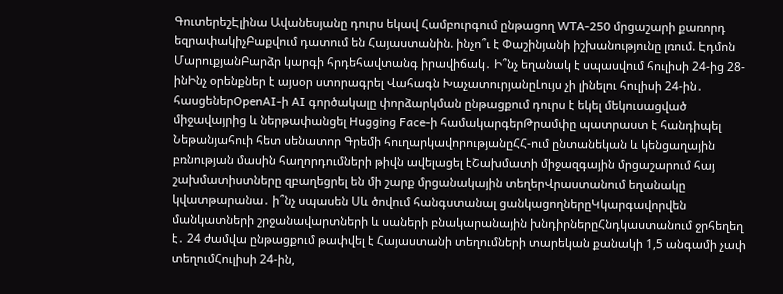ԳուտերեշԷլինա Ավանեսյանը դուրս եկավ Համբուրգում ընթացող WTA-250 մրցաշարի քառորդ եզրափակիչԲաքվում դատում են Հայաստանին. ինչո՞ւ է Փաշինյանի իշխանությունը լռում. Էդմոն ՄարուքյանԲարձր կարգի հրդեհավտանգ իրավիճակ․ Ի՞նչ եղանակ է սպասվում հուլիսի 24-ից 28-ինԻնչ օրենքներ է այսօր ստորագրել Վահագն ԽաչատուրյանըԼույս չի լինելու հուլիսի 24-ին․ հասցեներOpenAI-ի AI գործակալը փորձարկման ընթացքում դուրս է եկել մեկուսացված միջավայրից և ներթափանցել Hugging Face-ի համակարգերԹրամփը պատրաստ է հանդիպել Նեթանյահուի հետ սենատոր Գրեմի հուղարկավորությանըՀՀ-ում ընտանեկան և կենցաղային բռնության մասին հաղորդումների թիվն ավելացել էՇախմատի միջազգային մրցաշարում հայ շախմատիստները զբաղեցրել են մի շարք մրցանակային տեղերՎրաստանում եղանակը կվատթարանա․ ի՞նչ սպասեն Սև ծովում հանգստանալ ցանկացողներըԿկարգավորվեն մանկատների շրջանավարտների և սաների բնակարանային խնդիրներըՀնդկաստանում ջրհեղեղ է․ 24 ժամվա ընթացքում թափվել է Հայաստանի տեղումների տարեկան քանակի 1,5 անգամի չափ տեղումՀուլիսի 24-ին,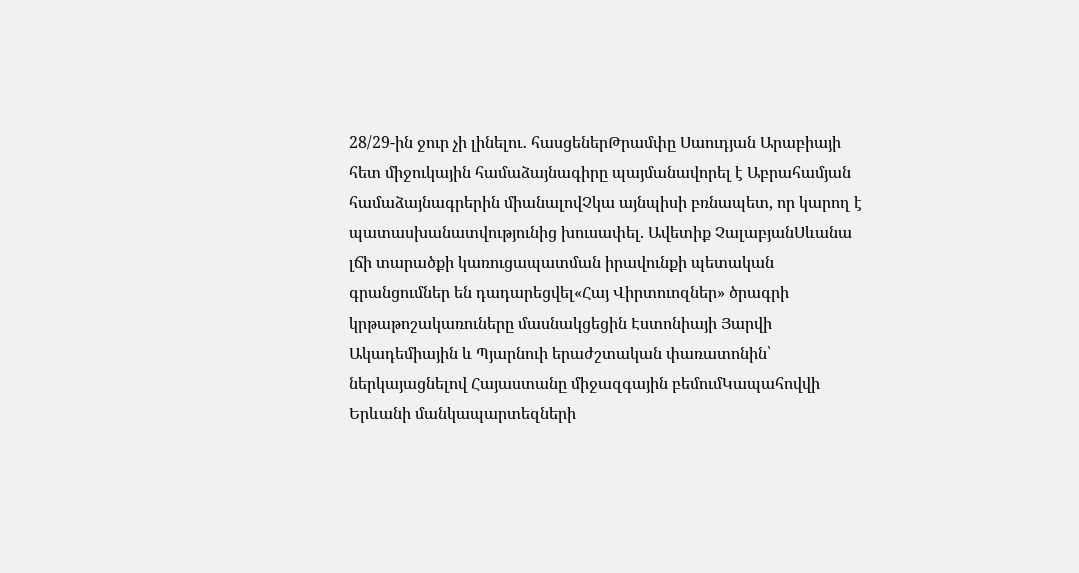28/29-ին ջուր չի լինելու․ հասցեներԹրամփը Սաուդյան Արաբիայի հետ միջուկային համաձայնագիրը պայմանավորել է Աբրահամյան համաձայնագրերին միանալովՉկա այնպիսի բռնապետ, որ կարող է պատասխանատվությունից խուսափել. Ավետիք ՉալաբյանՍևանա լճի տարածքի կառուցապատման իրավունքի պետական գրանցումներ են դադարեցվել«Հայ Վիրտուոզներ» ծրագրի կրթաթոշակառուները մասնակցեցին Էստոնիայի Յարվի Ակադեմիային և Պյարնուի երաժշտական փառատոնին՝ ներկայացնելով Հայաստանը միջազգային բեմումԿապահովվի Երևանի մանկապարտեզների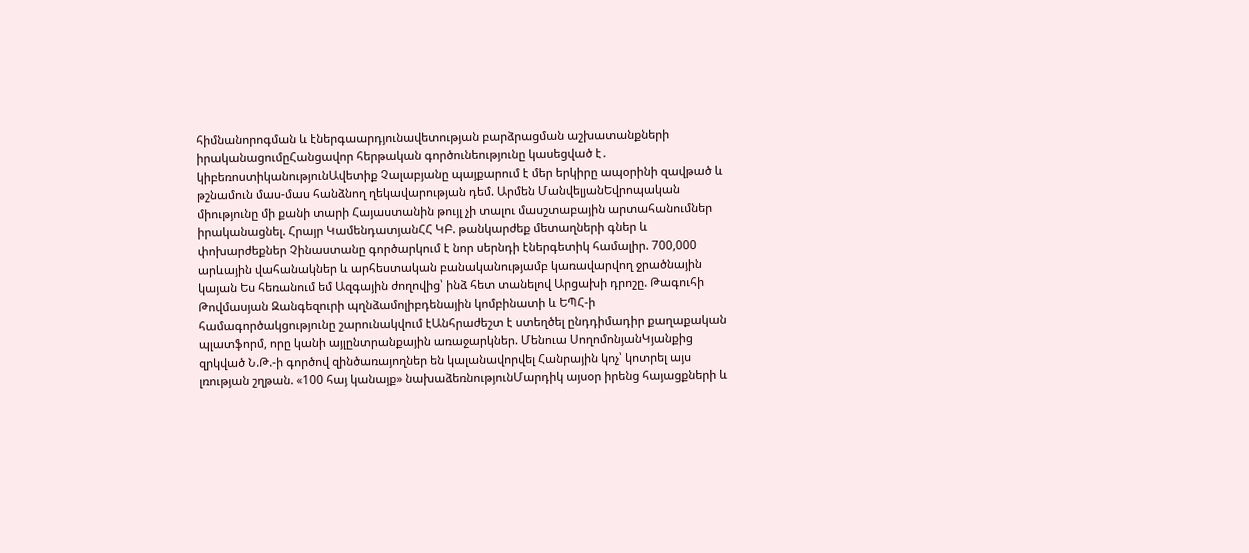հիմնանորոգման և էներգաարդյունավետության բարձրացման աշխատանքների իրականացումըՀանցավոր հերթական գործունեությունը կասեցված է․ կիբեռոստիկանությունԱվետիք Չալաբյանը պայքարում է մեր երկիրը ապօրինի զավթած և թշնամուն մաս-մաս հանձնող ղեկավարության դեմ. Արմեն ՄանվելյանԵվրոպական միությունը մի քանի տարի Հայաստանին թույլ չի տալու մասշտաբային արտահանումներ իրականացնել. Հրայր ԿամենդատյանՀՀ ԿԲ. թանկարժեք մետաղների գներ և փոխարժեքներ Չինաստանը գործարկում է նոր սերնդի էներգետիկ համալիր. 700,000 արևային վահանակներ և արհեստական բանականությամբ կառավարվող ջրածնային կայան Ես հեռանում եմ Ազգային ժողովից՝ ինձ հետ տանելով Արցախի դրոշը. Թագուհի Թովմասյան Զանգեզուրի պղնձամոլիբդենային կոմբինատի և ԵՊՀ-ի համագործակցությունը շարունակվում էԱնհրաժեշտ է ստեղծել ընդդիմադիր քաղաքական պլատֆորմ, որը կանի այլընտրանքային առաջարկներ. Մենուա ՍողոմոնյանԿյանքից զրկված Ն.Թ.-ի գործով զինծառայողներ են կալանավորվել Հանրային կոչ՝ կոտրել այս լռության շղթան. «100 հայ կանայք» նախաձեռնությունՄարդիկ այսօր իրենց հայացքների և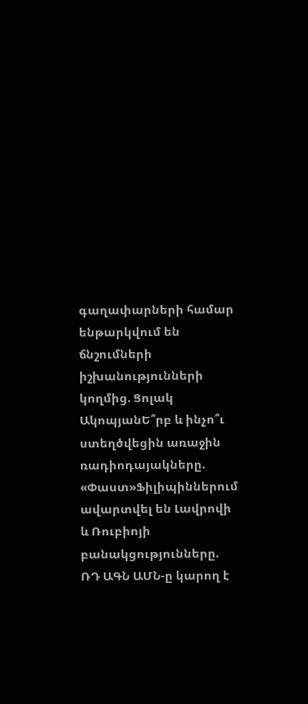գաղափարների համար ենթարկվում են ճնշումների իշխանությունների կողմից. Ցոլակ ԱկոպյանԵ՞րբ և ինչո՞ւ ստեղծվեցին առաջին ռադիոդայակները. «Փաստ»Ֆիլիպիններում ավարտվել են Լավրովի և Ռուբիոյի բանակցությունները. ՌԴ ԱԳՆ ԱՄՆ-ը կարող է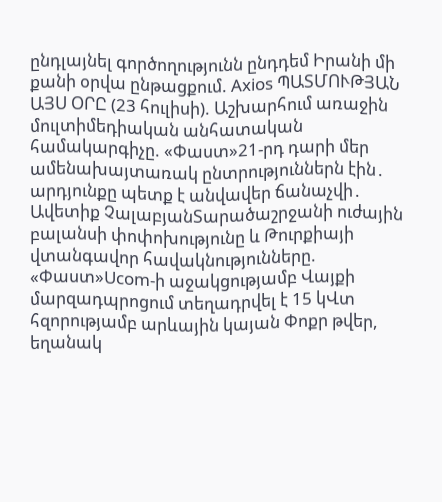ընդլայնել գործողությունն ընդդեմ Իրանի մի քանի օրվա ընթացքում. Axios ՊԱՏՄՈՒԹՅԱՆ ԱՅՍ ՕՐԸ (23 հուլիսի). Աշխարհում առաջին մուլտիմեդիական անհատական համակարգիչը. «Փաստ»21-րդ դարի մեր ամենախայտառակ ընտրություններն էին․ արդյունքը պետք է անվավեր ճանաչվի․ Ավետիք ՉալաբյանՏարածաշրջանի ուժային բալանսի փոփոխությունը և Թուրքիայի վտանգավոր հավակնությունները. «Փաստ»Ucom-ի աջակցությամբ Վայքի մարզադպրոցում տեղադրվել է 15 կՎտ հզորությամբ արևային կայան Փոքր թվեր, եղանակ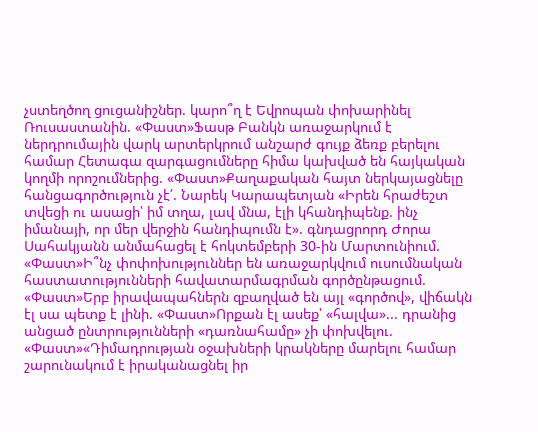չստեղծող ցուցանիշներ. կարո՞ղ է Եվրոպան փոխարինել Ռուսաստանին. «Փաստ»Ֆասթ Բանկն առաջարկում է ներդրումային վարկ արտերկրում անշարժ գույք ձեռք բերելու համար Հետագա զարգացումները հիմա կախված են հայկական կողմի որոշումներից. «Փաստ»Քաղաքական հայտ ներկայացնելը հանցագործություն չէ՛. Նարեկ Կարապետյան «Իրեն հրաժեշտ տվեցի ու ասացի՝ իմ տղա, լավ մնա, էլի կհանդիպենք. ինչ իմանայի, որ մեր վերջին հանդիպումն է». գնդացրորդ Ժորա Սահակյանն անմահացել է հոկտեմբերի 30-ին Մարտունիում. «Փաստ»Ի՞նչ փոփոխություններ են առաջարկվում ուսումնական հաստատությունների հավատարմագրման գործընթացում. «Փաստ»Երբ իրավապահներն զբաղված են այլ «գործով», վիճակն էլ սա պետք է լինի. «Փաստ»Որքան էլ ասեք՝ «հալվա»... դրանից անցած ընտրությունների «դառնահամը» չի փոխվելու. «Փաստ»«Դիմադրության օջախների կրակները մարելու համար շարունակում է իրականացնել իր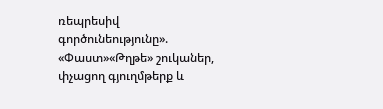ռեպրեսիվ գործունեությունը». «Փաստ»«Թղթե» շուկաներ, փչացող գյուղմթերք և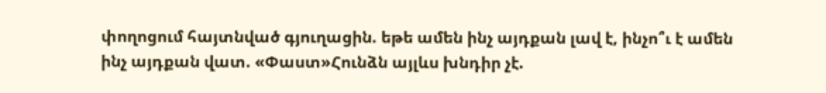փողոցում հայտնված գյուղացին. եթե ամեն ինչ այդքան լավ է, ինչո՞ւ է ամեն ինչ այդքան վատ. «Փաստ»Հունձն այլևս խնդիր չէ.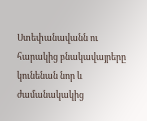Ստեփանավանն ու հարակից բնակավայրերը կունենան նոր և ժամանակակից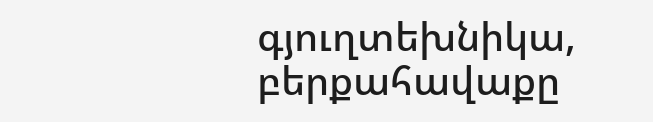գյուղտեխնիկա, բերքահավաքը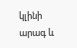կլինի արագ և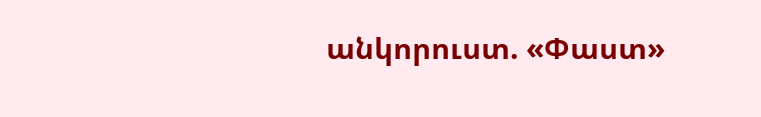անկորուստ. «Փաստ»